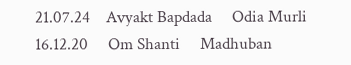21.07.24    Avyakt Bapdada     Odia Murli    16.12.20     Om Shanti     Madhuban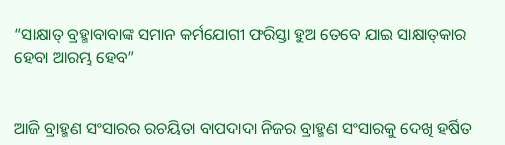“ସାକ୍ଷାତ୍ ବ୍ରହ୍ମାବାବାଙ୍କ ସମାନ କର୍ମଯୋଗୀ ଫରିସ୍ତା ହୁଅ ତେବେ ଯାଇ ସାକ୍ଷାତ୍‌କାର ହେବା ଆରମ୍ଭ ହେବ”


ଆଜି ବ୍ରାହ୍ମଣ ସଂସାରର ରଚୟିତା ବାପଦାଦା ନିଜର ବ୍ରାହ୍ମଣ ସଂସାରକୁ ଦେଖି ହର୍ଷିତ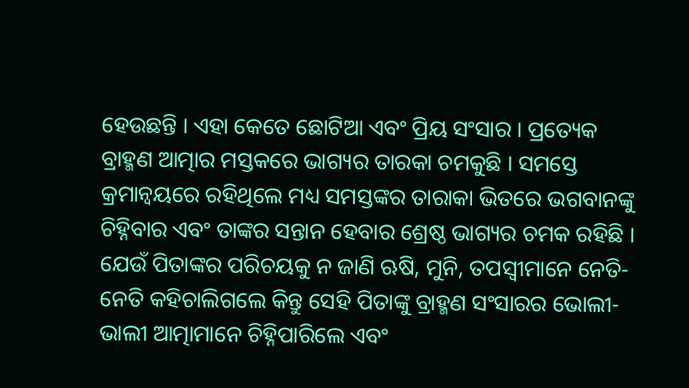ହେଉଛନ୍ତି । ଏହା କେତେ ଛୋଟିଆ ଏବଂ ପ୍ରିୟ ସଂସାର । ପ୍ରତ୍ୟେକ ବ୍ରାହ୍ମଣ ଆତ୍ମାର ମସ୍ତକରେ ଭାଗ୍ୟର ତାରକା ଚମକୁଛି । ସମସ୍ତେ କ୍ରମାନ୍ୱୟରେ ରହିଥିଲେ ମଧ୍ୟ ସମସ୍ତଙ୍କର ତାରାକା ଭିତରେ ଭଗବାନଙ୍କୁ ଚିହ୍ନିବାର ଏବଂ ତାଙ୍କର ସନ୍ତାନ ହେବାର ଶ୍ରେଷ୍ଠ ଭାଗ୍ୟର ଚମକ ରହିଛି । ଯେଉଁ ପିତାଙ୍କର ପରିଚୟକୁ ନ ଜାଣି ଋଷି, ମୁନି, ତପସ୍ୱୀମାନେ ନେତି-ନେତି କହିଚାଲିଗଲେ କିନ୍ତୁ ସେହି ପିତାଙ୍କୁ ବ୍ରାହ୍ମଣ ସଂସାରର ଭୋଲୀ-ଭାଲୀ ଆତ୍ମାମାନେ ଚିହ୍ନିପାରିଲେ ଏବଂ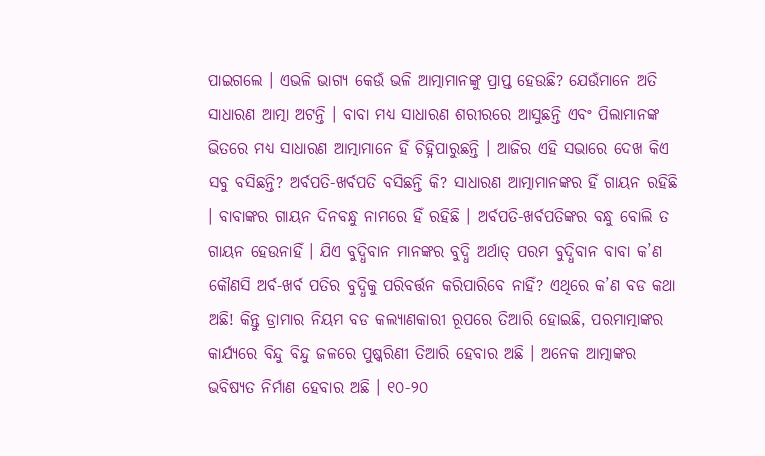ପାଇଗଲେ । ଏଭଳି ଭାଗ୍ୟ କେଉଁ ଭଳି ଆତ୍ମାମାନଙ୍କୁ ପ୍ରାପ୍ତ ହେଉଛି? ଯେଉଁମାନେ ଅତି ସାଧାରଣ ଆତ୍ମା ଅଟନ୍ତି । ବାବା ମଧ୍ୟ ସାଧାରଣ ଶରୀରରେ ଆସୁଛନ୍ତି ଏବଂ ପିଲାମାନଙ୍କ ଭିତରେ ମଧ୍ୟ ସାଧାରଣ ଆତ୍ମାମାନେ ହିଁ ଚିହ୍ନିପାରୁଛନ୍ତି । ଆଜିର ଏହି ସଭାରେ ଦେଖ କିଏ ସବୁ ବସିଛନ୍ତି? ଅର୍ବପତି-ଖର୍ବପତି ବସିଛନ୍ତି କି? ସାଧାରଣ ଆତ୍ମାମାନଙ୍କର ହିଁ ଗାୟନ ରହିଛି । ବାବାଙ୍କର ଗାୟନ ଦିନବନ୍ଧୁ ନାମରେ ହିଁ ରହିଛି । ଅର୍ବପତି-ଖର୍ବପତିଙ୍କର ବନ୍ଧୁ ବୋଲି ତ ଗାୟନ ହେଉନାହିଁ । ଯିଏ ବୁଦ୍ଧିବାନ ମାନଙ୍କର ବୁଦ୍ଧି ଅର୍ଥାତ୍ ପରମ ବୁଦ୍ଧିବାନ ବାବା କ’ଣ କୌଣସି ଅର୍ବ-ଖର୍ବ ପତିର ବୁଦ୍ଧିକୁ ପରିବର୍ତ୍ତନ କରିପାରିବେ ନାହିଁ? ଏଥିରେ କ’ଣ ବଡ କଥା ଅଛି! କିନ୍ତୁ ଡ୍ରାମାର ନିୟମ ବଡ କଲ୍ୟାଣକାରୀ ରୂପରେ ତିଆରି ହୋଇଛି, ପରମାତ୍ମାଙ୍କର କାର୍ଯ୍ୟରେ ବିନ୍ଦୁ ବିନ୍ଦୁ ଜଳରେ ପୁଷ୍କରିଣୀ ତିଆରି ହେବାର ଅଛି । ଅନେକ ଆତ୍ମାଙ୍କର ଭବିଷ୍ୟତ ନିର୍ମାଣ ହେବାର ଅଛି । ୧୦-୨୦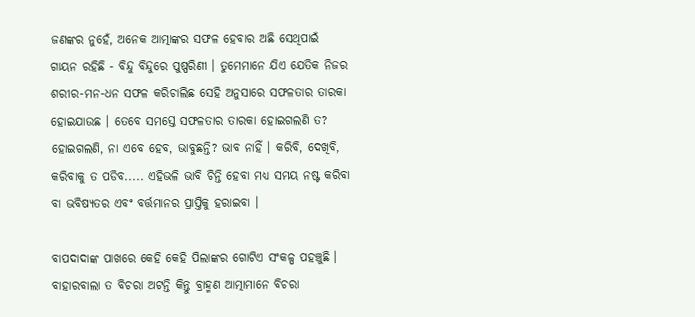ଜଣଙ୍କର ନୁହେଁ, ଅନେକ ଆତ୍ମାଙ୍କର ସଫଳ ହେବାର ଅଛି ସେଥିପାଇଁ ଗାୟନ ରହିଛି - ବିନ୍ଦୁ ବିନ୍ଦୁରେ ପୁଷ୍ପରିଣୀ । ତୁମେମାନେ ଯିଏ ଯେତିକ ନିଜର ଶରୀର-ମନ-ଧନ ସଫଳ କରିଚାଲିଛ ସେହି ଅନୁସାରେ ସଫଳତାର ତାରକା ହୋଇଯାଉଛ । ତେବେ ସମସ୍ତେ ସଫଳତାର ତାରକା ହୋଇଗଲଣି ତ? ହୋଇଗଲଣି, ନା ଏବେ ହେବ, ଭାବୁଛନ୍ତି? ଭାବ ନାହିଁ । କରିବି, ଦେଖିବି, କରିବାକୁ ତ ପଡିବ..... ଏହିଭଳି ଭାବି ଚିନ୍ତି ହେବା ମଧ୍ୟ ସମୟ ନଷ୍ଟ କରିବା ବା ଭବିଷ୍ୟତର ଏବଂ ବର୍ତ୍ତମାନର ପ୍ରାପ୍ତିକୁ ହରାଇବା ।

ବାପଦାଦାଙ୍କ ପାଖରେ କେହି କେହି ପିଲାଙ୍କର ଗୋଟିଏ ସଂକଳ୍ପ ପହଞ୍ଚୁଛି । ବାହାରବାଲା ତ ବିଚରା ଅଟନ୍ତି କିନ୍ତୁ ବ୍ରାହ୍ମଣ ଆତ୍ମାମାନେ ବିଚରା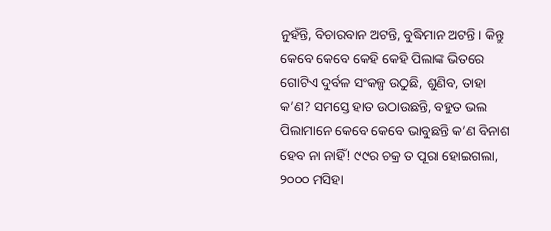ନୁହଁନ୍ତି, ବିଚାରବାନ ଅଟନ୍ତି, ବୁଦ୍ଧିମାନ ଅଟନ୍ତି । କିନ୍ତୁ କେବେ କେବେ କେହି କେହି ପିଲାଙ୍କ ଭିତରେ ଗୋଟିଏ ଦୁର୍ବଳ ସଂକଳ୍ପ ଉଠୁଛି, ଶୁଣିବ, ତାହା କ’ଣ? ସମସ୍ତେ ହାତ ଉଠାଉଛନ୍ତି, ବହୁତ ଭଲ ପିଲାମାନେ କେବେ କେବେ ଭାବୁଛନ୍ତି କ’ଣ ବିନାଶ ହେବ ନା ନାହିଁ! ୯୯ର ଚକ୍ର ତ ପୂରା ହୋଇଗଲା, ୨୦୦୦ ମସିହା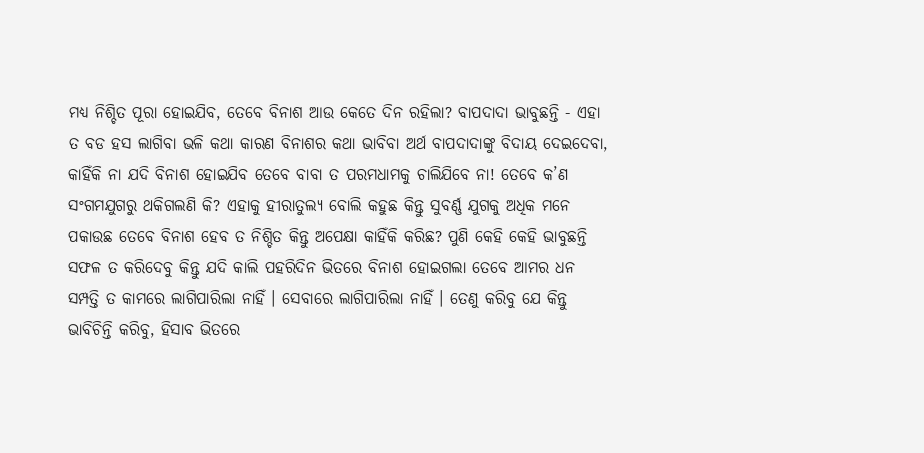ମଧ୍ୟ ନିଶ୍ଚିତ ପୂରା ହୋଇଯିବ, ତେବେ ବିନାଶ ଆଉ କେତେ ଦିନ ରହିଲା? ବାପଦାଦା ଭାବୁଛନ୍ତି - ଏହା ତ ବଡ ହସ ଲାଗିବା ଭଳି କଥା କାରଣ ବିନାଶର କଥା ଭାବିବା ଅର୍ଥ ବାପଦାଦାଙ୍କୁ ବିଦାୟ ଦେଇଦେବା, କାହିଁକି ନା ଯଦି ବିନାଶ ହୋଇଯିବ ତେବେ ବାବା ତ ପରମଧାମକୁ ଚାଲିଯିବେ ନା! ତେବେ କ’ଣ ସଂଗମଯୁଗରୁ ଥକିଗଲଣି କି? ଏହାକୁ ହୀରାତୁଲ୍ୟ ବୋଲି କହୁଛ କିନ୍ତୁ ସୁବର୍ଣ୍ଣ ଯୁଗକୁ ଅଧିକ ମନେ ପକାଉଛ ତେବେ ବିନାଶ ହେବ ତ ନିଶ୍ଚିତ କିନ୍ତୁ ଅପେକ୍ଷା କାହିଁକି କରିଛ? ପୁଣି କେହି କେହି ଭାବୁଛନ୍ତି ସଫଳ ତ କରିଦେବୁ କିନ୍ତୁ ଯଦି କାଲି ପହରିଦିନ ଭିତରେ ବିନାଶ ହୋଇଗଲା ତେବେ ଆମର ଧନ ସମ୍ପତ୍ତି ତ କାମରେ ଲାଗିପାରିଲା ନାହିଁ । ସେବାରେ ଲାଗିପାରିଲା ନାହିଁ । ତେଣୁ କରିବୁ ଯେ କିନ୍ତୁ ଭାବିଚିନ୍ତି କରିବୁ, ହିସାବ ଭିତରେ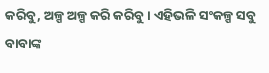କରିବୁ, ଅଳ୍ପ ଅଳ୍ପ କରି କରିବୁ । ଏହିଭଳି ସଂକଳ୍ପ ସବୁ ବାବାଙ୍କ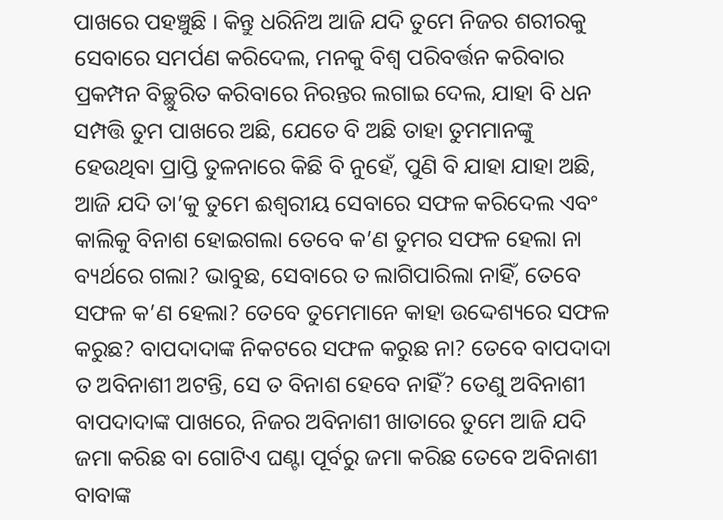ପାଖରେ ପହଞ୍ଚୁଛି । କିନ୍ତୁ ଧରିନିଅ ଆଜି ଯଦି ତୁମେ ନିଜର ଶରୀରକୁ ସେବାରେ ସମର୍ପଣ କରିଦେଲ, ମନକୁ ବିଶ୍ୱ ପରିବର୍ତ୍ତନ କରିବାର ପ୍ରକମ୍ପନ ବିଚ୍ଛୁରିତ କରିବାରେ ନିରନ୍ତର ଲଗାଇ ଦେଲ, ଯାହା ବି ଧନ ସମ୍ପତ୍ତି ତୁମ ପାଖରେ ଅଛି, ଯେତେ ବି ଅଛି ତାହା ତୁମମାନଙ୍କୁ ହେଉଥିବା ପ୍ରାପ୍ତି ତୁଳନାରେ କିଛି ବି ନୁହେଁ, ପୁଣି ବି ଯାହା ଯାହା ଅଛି, ଆଜି ଯଦି ତା’କୁ ତୁମେ ଈଶ୍ୱରୀୟ ସେବାରେ ସଫଳ କରିଦେଲ ଏବଂ କାଲିକୁ ବିନାଶ ହୋଇଗଲା ତେବେ କ’ଣ ତୁମର ସଫଳ ହେଲା ନା ବ୍ୟର୍ଥରେ ଗଲା? ଭାବୁଛ, ସେବାରେ ତ ଲାଗିପାରିଲା ନାହିଁ, ତେବେ ସଫଳ କ’ଣ ହେଲା? ତେବେ ତୁମେମାନେ କାହା ଉଦ୍ଦେଶ୍ୟରେ ସଫଳ କରୁଛ? ବାପଦାଦାଙ୍କ ନିକଟରେ ସଫଳ କରୁଛ ନା? ତେବେ ବାପଦାଦା ତ ଅବିନାଶୀ ଅଟନ୍ତି, ସେ ତ ବିନାଶ ହେବେ ନାହିଁ? ତେଣୁ ଅବିନାଶୀ ବାପଦାଦାଙ୍କ ପାଖରେ, ନିଜର ଅବିନାଶୀ ଖାତାରେ ତୁମେ ଆଜି ଯଦି ଜମା କରିଛ ବା ଗୋଟିଏ ଘଣ୍ଟା ପୂର୍ବରୁ ଜମା କରିଛ ତେବେ ଅବିନାଶୀ ବାବାଙ୍କ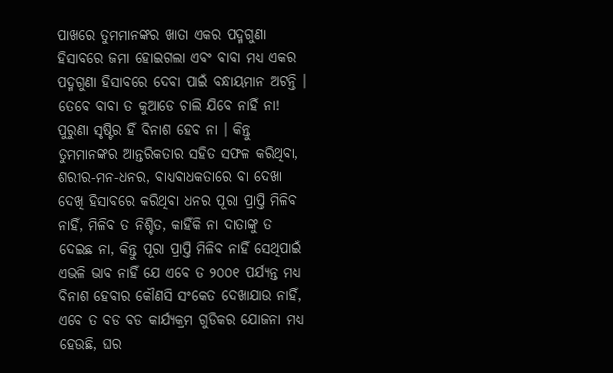ପାଖରେ ତୁମମାନଙ୍କର ଖାତା ଏକର ପଦ୍ମଗୁଣା ହିସାବରେ ଜମା ହୋଇଗଲା ଏବଂ ବାବା ମଧ୍ୟ ଏକର ପଦ୍ମଗୁଣା ହିସାବରେ ଦେବା ପାଇଁ ବନ୍ଧାୟମାନ ଅଟନ୍ତି । ତେବେ ବାବା ତ କୁଆଡେ ଚାଲି ଯିବେ ନାହିଁ ନା! ପୁରୁଣା ସୃଷ୍ଟିର ହିଁ ବିନାଶ ହେବ ନା । କିନ୍ତୁ ତୁମମାନଙ୍କର ଆନ୍ତରିକତାର ସହିତ ସଫଳ କରିଥିବା, ଶରୀର-ମନ-ଧନର, ବାଧ୍ୟବାଧକତାରେ ବା ଦେଖା ଦେଖି ହିସାବରେ କରିଥିବା ଧନର ପୂରା ପ୍ରାପ୍ତି ମିଳିବ ନାହିଁ, ମିଳିବ ତ ନିଶ୍ଚିତ, କାହିଁକି ନା ଦାତାଙ୍କୁ ତ ଦେଇଛ ନା, କିନ୍ତୁ ପୂରା ପ୍ରାପ୍ତି ମିଳିବ ନାହିଁ ସେଥିପାଇଁ ଏଭଳି ଭାବ ନାହିଁ ଯେ ଏବେ ତ ୨୦୦୧ ପର୍ଯ୍ୟନ୍ତ ମଧ୍ୟ ବିନାଶ ହେବାର କୌଣସି ସଂକେତ ଦେଖାଯାଉ ନାହିଁ, ଏବେ ତ ବଡ ବଡ କାର୍ଯ୍ୟକ୍ରମ ଗୁଡିକର ଯୋଜନା ମଧ୍ୟ ହେଉଛି, ଘର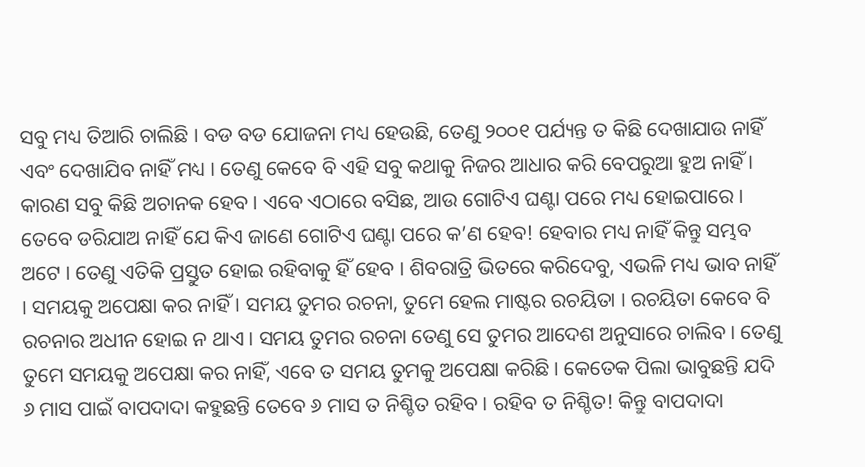ସବୁ ମଧ୍ୟ ତିଆରି ଚାଲିଛି । ବଡ ବଡ ଯୋଜନା ମଧ୍ୟ ହେଉଛି, ତେଣୁ ୨୦୦୧ ପର୍ଯ୍ୟନ୍ତ ତ କିଛି ଦେଖାଯାଉ ନାହିଁ ଏବଂ ଦେଖାଯିବ ନାହିଁ ମଧ୍ୟ । ତେଣୁ କେବେ ବି ଏହି ସବୁ କଥାକୁ ନିଜର ଆଧାର କରି ବେପରୁଆ ହୁଅ ନାହିଁ । କାରଣ ସବୁ କିଛି ଅଚାନକ ହେବ । ଏବେ ଏଠାରେ ବସିଛ, ଆଉ ଗୋଟିଏ ଘଣ୍ଟା ପରେ ମଧ୍ୟ ହୋଇପାରେ । ତେବେ ଡରିଯାଅ ନାହିଁ ଯେ କିଏ ଜାଣେ ଗୋଟିଏ ଘଣ୍ଟା ପରେ କ’ଣ ହେବ! ହେବାର ମଧ୍ୟ ନାହିଁ କିନ୍ତୁ ସମ୍ଭବ ଅଟେ । ତେଣୁ ଏତିକି ପ୍ରସ୍ତୁତ ହୋଇ ରହିବାକୁ ହିଁ ହେବ । ଶିବରାତ୍ରି ଭିତରେ କରିଦେବୁ, ଏଭଳି ମଧ୍ୟ ଭାବ ନାହିଁ । ସମୟକୁ ଅପେକ୍ଷା କର ନାହିଁ । ସମୟ ତୁମର ରଚନା, ତୁମେ ହେଲ ମାଷ୍ଟର ରଚୟିତା । ରଚୟିତା କେବେ ବି ରଚନାର ଅଧୀନ ହୋଇ ନ ଥାଏ । ସମୟ ତୁମର ରଚନା ତେଣୁ ସେ ତୁମର ଆଦେଶ ଅନୁସାରେ ଚାଲିବ । ତେଣୁ ତୁମେ ସମୟକୁ ଅପେକ୍ଷା କର ନାହିଁ, ଏବେ ତ ସମୟ ତୁମକୁ ଅପେକ୍ଷା କରିଛି । କେତେକ ପିଲା ଭାବୁଛନ୍ତି ଯଦି ୬ ମାସ ପାଇଁ ବାପଦାଦା କହୁଛନ୍ତି ତେବେ ୬ ମାସ ତ ନିଶ୍ଚିତ ରହିବ । ରହିବ ତ ନିଶ୍ଚିତ! କିନ୍ତୁ ବାପଦାଦା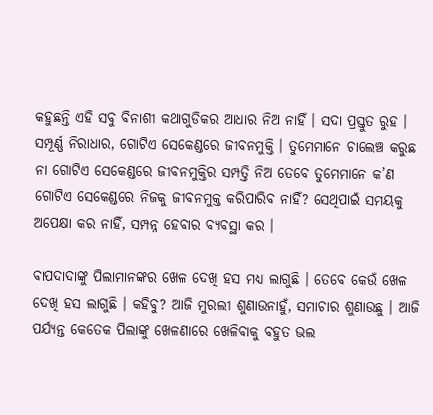କହୁଛନ୍ତି ଏହି ସବୁ ବିନାଶୀ କଥାଗୁଡିକର ଆଧାର ନିଅ ନାହିଁ । ସଦା ପ୍ରସ୍ତୁତ ରୁହ । ସମ୍ପୂର୍ଣ୍ଣ ନିରାଧାର, ଗୋଟିଏ ସେକେଣ୍ଡରେ ଜୀବନମୁକ୍ତି । ତୁମେମାନେ ଚାଲେଞ୍ଚ କରୁଛ ନା ଗୋଟିଏ ସେକେଣ୍ଡରେ ଜୀବନମୁକ୍ତିର ସମ୍ପତ୍ତି ନିଅ ତେବେ ତୁମେମାନେ କ’ଣ ଗୋଟିଏ ସେକେଣ୍ଡରେ ନିଜକୁ ଜୀବନମୁକ୍ତ କରିପାରିବ ନାହିଁ? ସେଥିପାଇଁ ସମୟକୁ ଅପେକ୍ଷା କର ନାହିଁ, ସମ୍ପନ୍ନ ହେବାର ବ୍ୟବସ୍ଥା କର ।

ବାପଦାଦାଙ୍କୁ ପିଲାମାନଙ୍କର ଖେଳ ଦେଖି ହସ ମଧ୍ୟ ଲାଗୁଛି । ତେବେ କେଉଁ ଖେଳ ଦେଖି ହସ ଲାଗୁଛି । କହିବୁ? ଆଜି ମୁରଲୀ ଶୁଣାଉନାହୁଁ, ସମାଚାର ଶୁଣାଉଛୁ । ଆଜି ପର୍ଯ୍ୟନ୍ତ କେତେକ ପିଲାଙ୍କୁ ଖେଳଣାରେ ଖେଳିବାକୁ ବହୁତ ଭଲ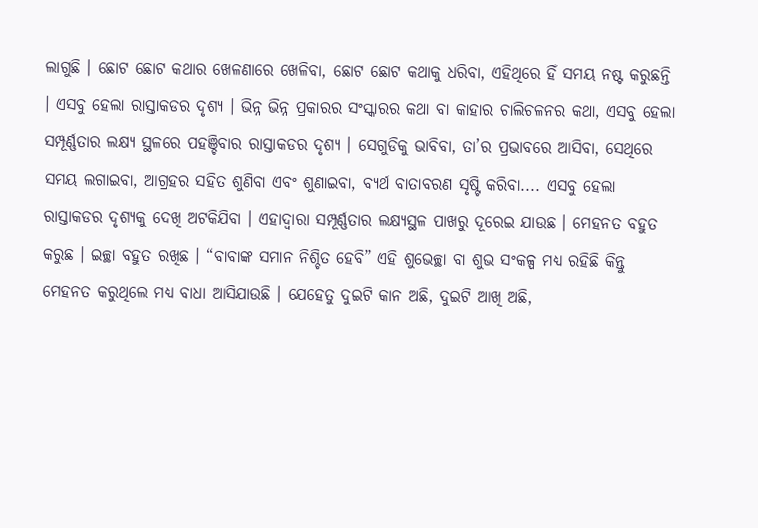ଲାଗୁଛି । ଛୋଟ ଛୋଟ କଥାର ଖେଳଣାରେ ଖେଳିବା, ଛୋଟ ଛୋଟ କଥାକୁ ଧରିବା, ଏହିଥିରେ ହିଁ ସମୟ ନଷ୍ଟ କରୁଛନ୍ତି । ଏସବୁ ହେଲା ରାସ୍ତାକଡର ଦୃଶ୍ୟ । ଭିନ୍ନ ଭିନ୍ନ ପ୍ରକାରର ସଂସ୍କାରର କଥା ବା କାହାର ଚାଲିଚଳନର କଥା, ଏସବୁ ହେଲା ସମ୍ପୂର୍ଣ୍ଣତାର ଲକ୍ଷ୍ୟ ସ୍ଥଳରେ ପହଞ୍ଚିବାର ରାସ୍ତାକଡର ଦୃଶ୍ୟ । ସେଗୁଡିକୁ ଭାବିବା, ତା’ର ପ୍ରଭାବରେ ଆସିବା, ସେଥିରେ ସମୟ ଲଗାଇବା, ଆଗ୍ରହର ସହିତ ଶୁଣିବା ଏବଂ ଶୁଣାଇବା, ବ୍ୟର୍ଥ ବାତାବରଣ ସୃଷ୍ଟି କରିବା.... ଏସବୁ ହେଲା ରାସ୍ତାକଡର ଦୃଶ୍ୟକୁ ଦେଖି ଅଟକିଯିବା । ଏହାଦ୍ୱାରା ସମ୍ପୂର୍ଣ୍ଣତାର ଲକ୍ଷ୍ୟସ୍ଥଳ ପାଖରୁ ଦୂରେଇ ଯାଉଛ । ମେହନତ ବହୁତ କରୁଛ । ଇଚ୍ଛା ବହୁତ ରଖିଛ । “ବାବାଙ୍କ ସମାନ ନିଶ୍ଚିତ ହେବି” ଏହି ଶୁଭେଚ୍ଛା ବା ଶୁଭ ସଂକଳ୍ପ ମଧ୍ୟ ରହିଛି କିନ୍ତୁ ମେହନତ କରୁଥିଲେ ମଧ୍ୟ ବାଧା ଆସିଯାଉଛି । ଯେହେତୁ ଦୁଇଟି କାନ ଅଛି, ଦୁଇଟି ଆଖି ଅଛି,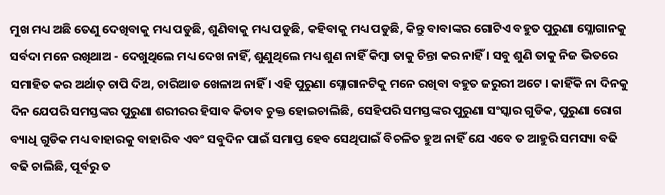ମୁଖ ମଧ୍ୟ ଅଛି ତେଣୁ ଦେଖିବାକୁ ମଧ୍ୟ ପଡୁଛି, ଶୁଣିବାକୁ ମଧ୍ୟ ପଡୁଛି, କହିବାକୁ ମଧ୍ୟ ପଡୁଛି, କିନ୍ତୁ ବାବାଙ୍କର ଗୋଟିଏ ବହୁତ ପୁରୁଣା ସ୍ଳୋଗାନକୁ ସର୍ବଦା ମନେ ରଖିଥାଅ - ଦେଖୁଥିଲେ ମଧ୍ୟ ଦେଖ ନାହିଁ, ଶୁଣୁଥିଲେ ମଧ୍ୟ ଶୁଣ ନାହିଁ କିମ୍ବା ତାକୁ ଚିନ୍ତା କର ନାହିଁ । ସବୁ ଶୁଣି ତାକୁ ନିଜ ଭିତରେ ସମାହିତ କର ଅର୍ଥାତ୍ ଚାପି ଦିଅ, ଚାରିଆଡ ଖେଳାଅ ନାହିଁ । ଏହି ପୁରୁଣା ସ୍ଳୋଗାନଟିକୁ ମନେ ରଖିବା ବହୁତ ଜରୁରୀ ଅଟେ । କାହିଁକି ନା ଦିନକୁ ଦିନ ଯେପରି ସମସ୍ତଙ୍କର ପୁରୁଣା ଶରୀରର ହିସାବ କିତାବ ଚୁକ୍ତ ହୋଇଚାଲିଛି, ସେହିପରି ସମସ୍ତଙ୍କର ପୁରୁଣା ସଂସ୍କାର ଗୁଡିକ, ପୁରୁଣା ରୋଗ ବ୍ୟାଧି ଗୁଡିକ ମଧ୍ୟ ବାହାରକୁ ବାହାରିବ ଏବଂ ସବୁଦିନ ପାଇଁ ସମାପ୍ତ ହେବ ସେଥିପାଇଁ ବିଚଳିତ ହୁଅ ନାହିଁ ଯେ ଏବେ ତ ଆହୁରି ସମସ୍ୟା ବଢି ବଢି ଚାଲିଛି, ପୂର୍ବରୁ ତ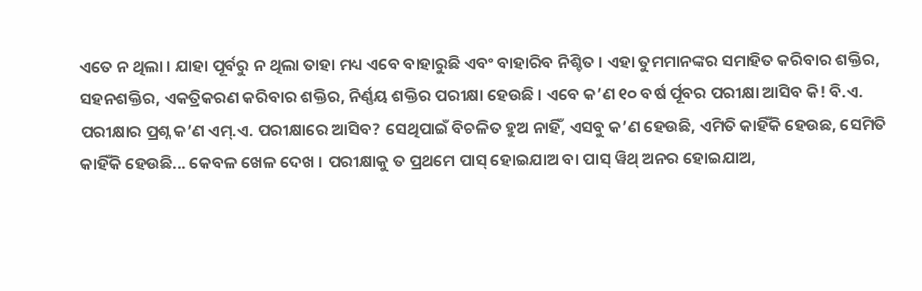ଏତେ ନ ଥିଲା । ଯାହା ପୂର୍ବରୁ ନ ଥିଲା ତାହା ମଧ୍ୟ ଏବେ ବାହାରୁଛି ଏବଂ ବାହାରିବ ନିଶ୍ଚିତ । ଏହା ତୁମମାନଙ୍କର ସମାହିତ କରିବାର ଶକ୍ତିର, ସହନଶକ୍ତିର, ଏକତ୍ରିକରଣ କରିବାର ଶକ୍ତିର, ନିର୍ଣ୍ଣୟ ଶକ୍ତିର ପରୀକ୍ଷା ହେଉଛି । ଏବେ କ’ଣ ୧୦ ବର୍ଷ ର୍ପୂବର ପରୀକ୍ଷା ଆସିବ କି! ବି.ଏ. ପରୀକ୍ଷାର ପ୍ରଶ୍ନ କ’ଣ ଏମ୍‌.ଏ. ପରୀକ୍ଷାରେ ଆସିବ? ସେଥିପାଇଁ ବିଚଳିତ ହୁଅ ନାହିଁ, ଏସବୁ କ’ଣ ହେଉଛି, ଏମିତି କାହିଁକି ହେଉଛ, ସେମିତି କାହିଁକି ହେଉଛି... କେବଳ ଖେଳ ଦେଖ । ପରୀକ୍ଷାକୁ ତ ପ୍ରଥମେ ପାସ୍ ହୋଇଯାଅ ବା ପାସ୍ ୱିଥ୍ ଅନର ହୋଇଯାଅ,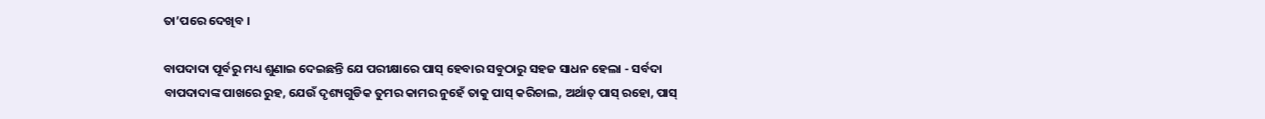ତା’ପରେ ଦେଖିବ ।

ବାପଦାଦା ପୂର୍ବରୁ ମଧ୍ୟ ଶୁଣାଇ ଦେଇଛନ୍ତି ଯେ ପରୀକ୍ଷାରେ ପାସ୍ ହେବାର ସବୁଠାରୁ ସହଜ ସାଧନ ହେଲା - ସର୍ବଦା ବାପଦାଦାଙ୍କ ପାଖରେ ରୁହ, ଯେଉଁ ଦୃଶ୍ୟଗୁଡିକ ତୁମର କାମର ନୁହେଁ ତାକୁ ପାସ୍ କରିଚାଲ, ଅର୍ଥାତ୍ ପାସ୍ ରହୋ, ପାସ୍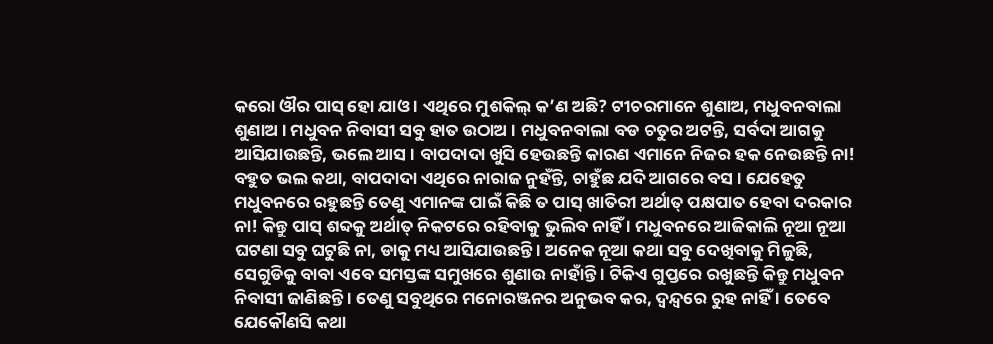କରୋ ଔର ପାସ୍ ହୋ ଯାଓ । ଏଥିରେ ମୁଶକିଲ୍ କ’ଣ ଅଛି? ଟୀଚରମାନେ ଶୁଣାଅ, ମଧୁବନବାଲା ଶୁଣାଅ । ମଧୁବନ ନିବାସୀ ସବୁ ହାତ ଉଠାଅ । ମଧୁବନବାଲା ବଡ ଚତୁର ଅଟନ୍ତି, ସର୍ବଦା ଆଗକୁ ଆସିଯାଉଛନ୍ତି, ଭଲେ ଆସ । ବାପଦାଦା ଖୁସି ହେଉଛନ୍ତି କାରଣ ଏମାନେ ନିଜର ହକ ନେଉଛନ୍ତି ନା! ବହୁତ ଭଲ କଥା, ବାପଦାଦା ଏଥିରେ ନାରାଜ ନୁହଁନ୍ତି, ଚାହୁଁଛ ଯଦି ଆଗରେ ବସ । ଯେହେତୁ ମଧୁବନରେ ରହୁଛନ୍ତି ତେଣୁ ଏମାନଙ୍କ ପାଇଁ କିଛି ତ ପାସ୍ ଖାତିରୀ ଅର୍ଥାତ୍ ପକ୍ଷପାତ ହେବା ଦରକାର ନା! କିନ୍ତୁ ପାସ୍ ଶବ୍ଦକୁ ଅର୍ଥାତ୍ ନିକଟରେ ରହିବାକୁ ଭୁଲିବ ନାହିଁ । ମଧୁବନରେ ଆଜିକାଲି ନୂଆ ନୂଆ ଘଟଣା ସବୁ ଘଟୁଛି ନା, ଡାକୁ ମଧ୍ୟ ଆସିଯାଉଛନ୍ତି । ଅନେକ ନୂଆ କଥା ସବୁ ଦେଖିବାକୁ ମିଳୁଛି, ସେଗୁଡିକୁ ବାବା ଏବେ ସମସ୍ତଙ୍କ ସମୁଖରେ ଶୁଣାଉ ନାହାଁନ୍ତି । ଟିକିଏ ଗୁପ୍ତରେ ରଖୁଛନ୍ତି କିନ୍ତୁ ମଧୁବନ ନିବାସୀ ଜାଣିଛନ୍ତି । ତେଣୁ ସବୁଥିରେ ମନୋରଞ୍ଜନର ଅନୁଭବ କର, ଦ୍ୱନ୍ଦ୍ୱରେ ରୁହ ନାହିଁ । ତେବେ ଯେକୌଣସି କଥା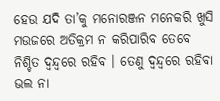ହେଉ ଯଦି ତା’କୁ ମନୋରଞ୍ଜନ ମନେକରି ଖୁସି ମଉଜରେ ଅତିକ୍ରମ ନ କରିପାରିବ ତେବେ ନିଶ୍ଚିତ ଦ୍ୱନ୍ଦ୍ୱରେ ରହିବ । ତେଣୁ ଦ୍ୱନ୍ଦ୍ୱରେ ରହିବା ଭଲ ନା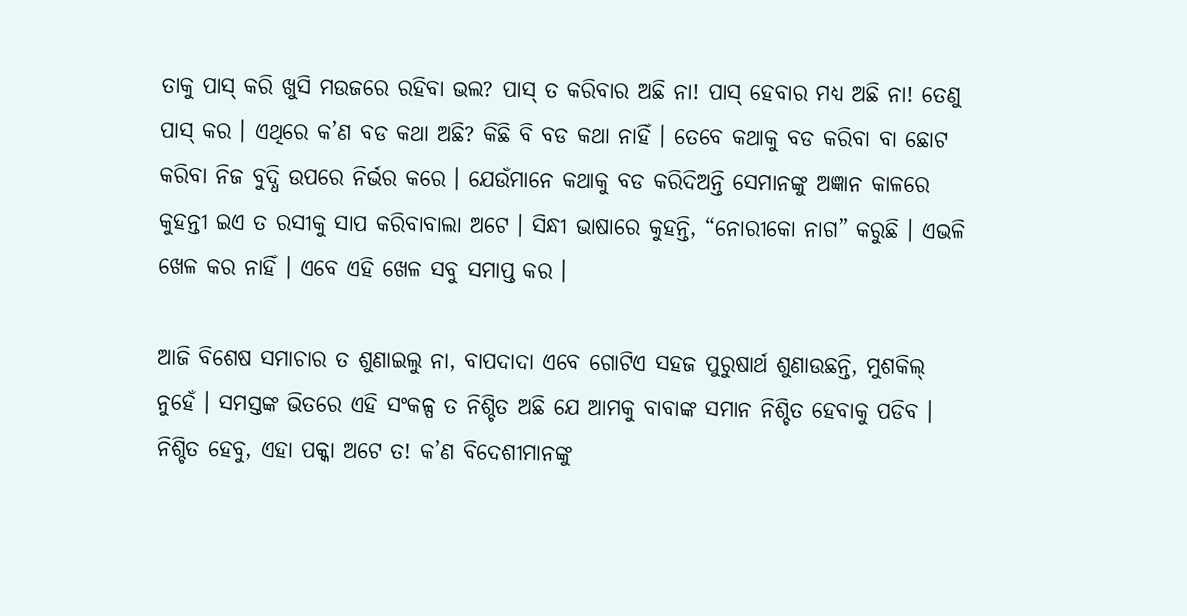ତାକୁ ପାସ୍ କରି ଖୁସି ମଉଜରେ ରହିବା ଭଲ? ପାସ୍ ତ କରିବାର ଅଛି ନା! ପାସ୍ ହେବାର ମଧ୍ୟ ଅଛି ନା! ତେଣୁ ପାସ୍ କର । ଏଥିରେ କ’ଣ ବଡ କଥା ଅଛି? କିଛି ବି ବଡ କଥା ନାହିଁ । ତେବେ କଥାକୁ ବଡ କରିବା ବା ଛୋଟ କରିବା ନିଜ ବୁଦ୍ଧି ଉପରେ ନିର୍ଭର କରେ । ଯେଉଁମାନେ କଥାକୁ ବଡ କରିଦିଅନ୍ତି ସେମାନଙ୍କୁ ଅଜ୍ଞାନ କାଳରେ କୁହନ୍ତୀ ଇଏ ତ ରସୀକୁ ସାପ କରିବାବାଲା ଅଟେ । ସିନ୍ଧୀ ଭାଷାରେ କୁହନ୍ତି, “ନୋରୀକୋ ନାଗ” କରୁଛି । ଏଭଳି ଖେଳ କର ନାହିଁ । ଏବେ ଏହି ଖେଳ ସବୁ ସମାପ୍ତ କର ।

ଆଜି ବିଶେଷ ସମାଚାର ତ ଶୁଣାଇଲୁ ନା, ବାପଦାଦା ଏବେ ଗୋଟିଏ ସହଜ ପୁରୁଷାର୍ଥ ଶୁଣାଉଛନ୍ତି, ମୁଶକିଲ୍ ନୁହେଁ । ସମସ୍ତଙ୍କ ଭିତରେ ଏହି ସଂକଳ୍ପ ତ ନିଶ୍ଚିତ ଅଛି ଯେ ଆମକୁ ବାବାଙ୍କ ସମାନ ନିଶ୍ଚିତ ହେବାକୁ ପଡିବ । ନିଶ୍ଚିତ ହେବୁ, ଏହା ପକ୍କା ଅଟେ ତ! କ’ଣ ବିଦେଶୀମାନଙ୍କୁ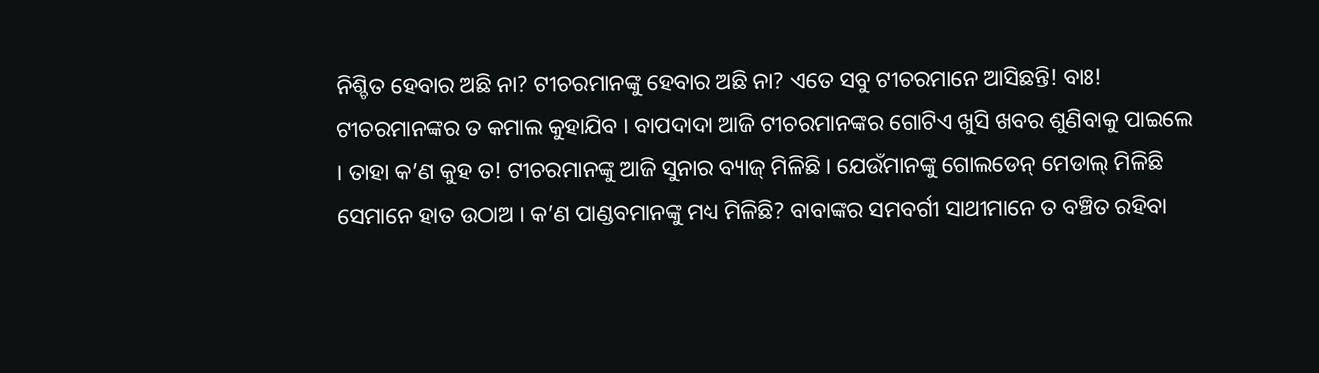ନିଶ୍ଚିତ ହେବାର ଅଛି ନା? ଟୀଚରମାନଙ୍କୁ ହେବାର ଅଛି ନା? ଏତେ ସବୁ ଟୀଚରମାନେ ଆସିଛନ୍ତି! ବାଃ! ଟୀଚରମାନଙ୍କର ତ କମାଲ କୁହାଯିବ । ବାପଦାଦା ଆଜି ଟୀଚରମାନଙ୍କର ଗୋଟିଏ ଖୁସି ଖବର ଶୁଣିବାକୁ ପାଇଲେ । ତାହା କ’ଣ କୁହ ତ! ଟୀଚରମାନଙ୍କୁ ଆଜି ସୁନାର ବ୍ୟାଜ୍ ମିଳିଛି । ଯେଉଁମାନଙ୍କୁ ଗୋଲଡେନ୍ ମେଡାଲ୍ ମିଳିଛି ସେମାନେ ହାତ ଉଠାଅ । କ’ଣ ପାଣ୍ଡବମାନଙ୍କୁ ମଧ୍ୟ ମିଳିଛି? ବାବାଙ୍କର ସମବର୍ଗୀ ସାଥୀମାନେ ତ ବଞ୍ଚିତ ରହିବା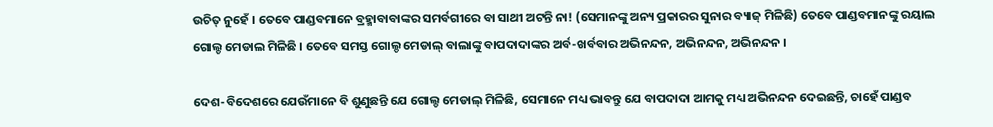ଉଚିତ୍ ନୁହେଁ । ତେବେ ପାଣ୍ଡବମାନେ ବ୍ରହ୍ମାବାବାଙ୍କର ସମର୍ବଗୀରେ ବା ସାଥୀ ଅଟନ୍ତି ନା! (ସେମାନଙ୍କୁ ଅନ୍ୟ ପ୍ରକାରର ସୁନାର ବ୍ୟାଜ୍ ମିଳିଛି) ତେବେ ପାଣ୍ଡବମାନଙ୍କୁ ରୟାଲ ଗୋଲ୍ଡ ମେଡାଲ ମିଳିଛି । ତେବେ ସମସ୍ତ ଗୋଲ୍ଡ ମେଡାଲ୍ ବାଲାଙ୍କୁ ବାପଦାଦାଙ୍କର ଅର୍ବ-ଖର୍ବବାର ଅଭିନନ୍ଦନ, ଅଭିନନ୍ଦନ, ଅଭିନନ୍ଦନ ।

ଦେଶ-ବିଦେଶରେ ଯେଉଁମାନେ ବି ଶୁଣୁଛନ୍ତି ଯେ ଗୋଲ୍ଡ ମେଡାଲ୍ ମିଳିଛି, ସେମାନେ ମଧ୍ୟ ଭାବନ୍ତୁ ଯେ ବାପଦାଦା ଆମକୁ ମଧ୍ୟ ଅଭିନନ୍ଦନ ଦେଇଛନ୍ତି, ଚାହେଁ ପାଣ୍ଡବ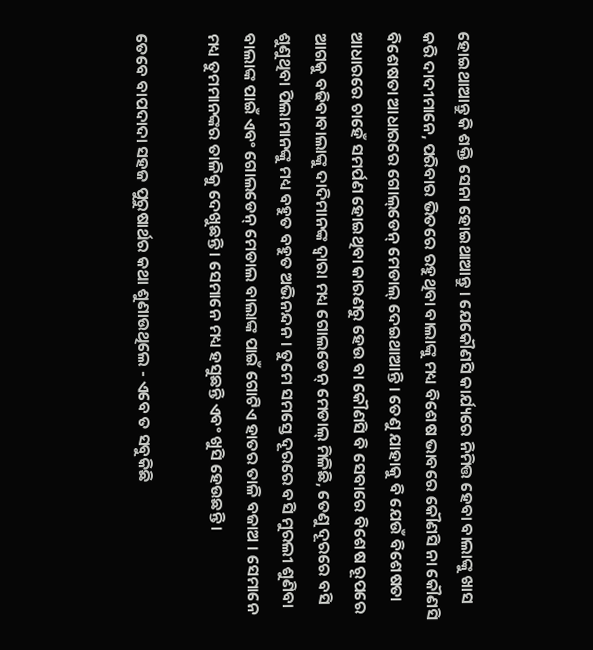ହୋଇଥାଆନ୍ତୁ କି ଶକ୍ତି ସେନା ହୋଇଥାଆନ୍ତୁ । ଯେକୌଣସି କାର୍ଯ୍ୟରେ ନିମିତ୍ତ ହେବା ବାଲାଙ୍କୁ ଖାସ କରି ଦାଦୀମାନେ, ପରିବାର ଭିତରେ ରହୁଥିବା ବାଲାଙ୍କୁ ମଧ୍ୟ ବିଶେଷ ଭାବରେ କୌଣସି ନା କୌଣସି ବିଶେଷତା ଆଧାରରେ ଗୋଲ୍‌ଡେନ୍ ମେଡାଲ୍ ଦେଇଥାଆନ୍ତି । ତେଣୁ ଯାହାକୁ ବି ଯେଉଁ ବିଶେଷତା ଆଧାରରେ ଚାହେଁ ସମର୍ପଣ ହୋଇଥିବା କାରଣରୁ ହେଉ ବା କୌଣସି ବି ସେବାରେ ବିଶେଷ ରୂପରେ ଆଗକୁ ବଢିବାବାଲାଙ୍କୁ ଦାଦିମାନଙ୍କ ଦ୍ୱାରା ମଧ୍ୟ ଗୋଲଡେନ୍ ମେଡାଲ୍ ମିଳିଛି, ତେଣୁ ଦୂରରେ ବସି ଶୁଣୁଥିବା ପିଲାମାନଙ୍କୁ ମଧ୍ୟ ବହୁତ ବହୁତ ଅଭିନନ୍ଦନ । ତୁମେ ସମସ୍ତେ ଦୂରରେ ବସି ମୁରଲୀ ଶୁଣିବା ବାଲାଙ୍କ ପାଇଁ ଏବଂ ଗୋଲଡେନ୍ ମେଡାଲ ବାଲାଙ୍କ ପାଇଁ ଗୋଟିଏ ହାତର ତାଳି ବଜାଅ । ସେମାନେ ମଧ୍ୟ ତୁମମାନଙ୍କର ତାଳିକୁ ଦେଖୁଛନ୍ତି । ସେମାନେ ମଧ୍ୟ ହସୁଛନ୍ତି ଏବଂ ଖୁସି ହେଉଛନ୍ତି ।

ତେବେ ବାପଦାଦା ସହଜ ପୁରୁଷାର୍ଥର କଥା ଶୁଣାଉଥିଲେ - ଏବେ ତ ସବୁକିଛି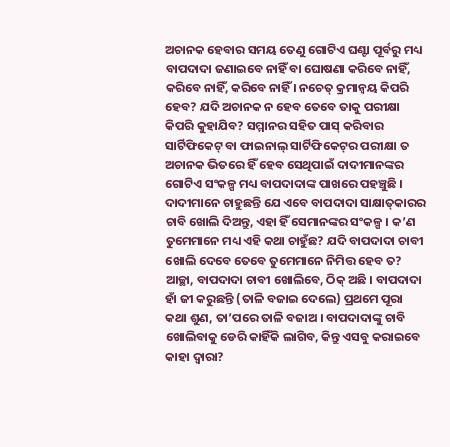ଅଚାନକ ହେବାର ସମୟ ତେଣୁ ଗୋଟିଏ ଘଣ୍ଟା ପୂର୍ବରୁ ମଧ୍ୟ ବାପଦାଦା ଜଣାଇବେ ନାହିଁ ବା ଘୋଷଣା କରିବେ ନାହିଁ, କରିବେ ନାହିଁ, କରିବେ ନାହିଁ । ନଚେତ୍ କ୍ରମାନ୍ୱୟ କିପରି ହେବ? ଯଦି ଅଚାନକ ନ ହେବ ତେବେ ତାକୁ ପରୀକ୍ଷା କିପରି କୁହାଯିବ? ସମ୍ମାନର ସହିତ ପାସ୍ କରିବାର ସାର୍ଟିଫିକେଟ୍ ବା ଫାଇନାଲ୍ ସାର୍ଟିଫିକେଟ୍‌ର ପରୀକ୍ଷା ତ ଅଚାନକ ଭିତରେ ହିଁ ହେବ ସେଥିପାଇଁ ଦାଦୀମାନଙ୍କର ଗୋଟିଏ ସଂକଳ୍ପ ମଧ୍ୟ ବାପଦାଦାଙ୍କ ପାଖରେ ପହଞ୍ଚୁଛି । ଦାଦୀମାନେ ଚାହୁଛନ୍ତି ଯେ ଏବେ ବାପଦାଦା ସାକ୍ଷାତ୍‌କାରର ଚାବି ଖୋଲି ଦିଅନ୍ତୁ, ଏହା ହିଁ ସେମାନଙ୍କର ସଂକଳ୍ପ । କ’ଣ ତୁମେମାନେ ମଧ୍ୟ ଏହି କଥା ଚାହୁଁଛ? ଯଦି ବାପଦାଦା ଚାବୀ ଖୋଲି ଦେବେ ତେବେ ତୁମେମାନେ ନିମିତ୍ତ ହେବ ତ? ଆଚ୍ଛା, ବାପଦାଦା ଚାବୀ ଖୋଲିବେ, ଠିକ୍ ଅଛି । ବାପଦାଦା ହାଁ ଜୀ କରୁଛନ୍ତି (ତାଳି ବଜାଇ ଦେଲେ) ପ୍ରଥମେ ପୂରା କଥା ଶୁଣ, ତା’ପରେ ତାଳି ବଜାଅ । ବାପଦାଦାଙ୍କୁ ଚାବି ଖୋଲିବାକୁ ଡେରି କାହିଁକି ଲାଗିବ, କିନ୍ତୁ ଏସବୁ କରାଇବେ କାହା ଦ୍ୱାରା?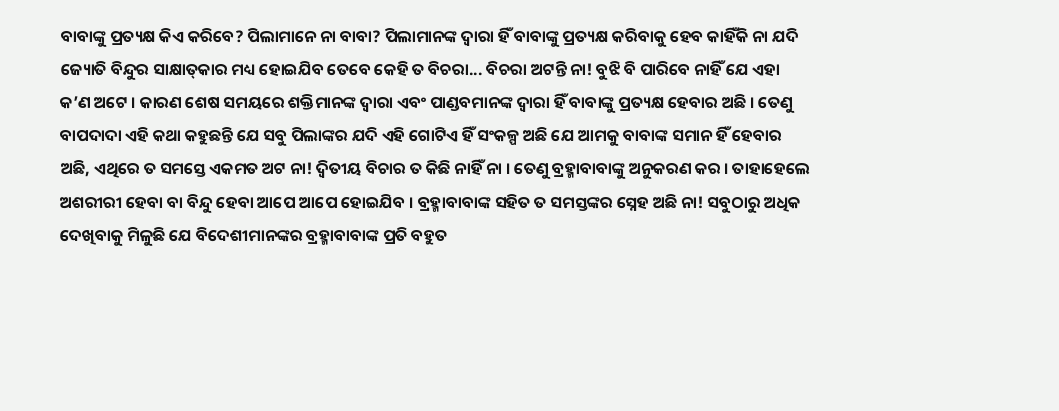ବାବାଙ୍କୁ ପ୍ରତ୍ୟକ୍ଷ କିଏ କରିବେ? ପିଲାମାନେ ନା ବାବା? ପିଲାମାନଙ୍କ ଦ୍ୱାରା ହିଁ ବାବାଙ୍କୁ ପ୍ରତ୍ୟକ୍ଷ କରିବାକୁ ହେବ କାହିଁକି ନା ଯଦି ଜ୍ୟୋତି ବିନ୍ଦୁର ସାକ୍ଷାତ୍‌କାର ମଧ୍ୟ ହୋଇଯିବ ତେବେ କେହି ତ ବିଚରା... ବିଚରା ଅଟନ୍ତି ନା! ବୁଝି ବି ପାରିବେ ନାହିଁ ଯେ ଏହା କ’ଣ ଅଟେ । କାରଣ ଶେଷ ସମୟରେ ଶକ୍ତିମାନଙ୍କ ଦ୍ୱାରା ଏବଂ ପାଣ୍ଡବମାନଙ୍କ ଦ୍ୱାରା ହିଁ ବାବାଙ୍କୁ ପ୍ରତ୍ୟକ୍ଷ ହେବାର ଅଛି । ତେଣୁ ବାପଦାଦା ଏହି କଥା କହୁଛନ୍ତି ଯେ ସବୁ ପିଲାଙ୍କର ଯଦି ଏହି ଗୋଟିଏ ହିଁ ସଂକଳ୍ପ ଅଛି ଯେ ଆମକୁ ବାବାଙ୍କ ସମାନ ହିଁ ହେବାର ଅଛି, ଏଥିରେ ତ ସମସ୍ତେ ଏକମତ ଅଟ ନା! ଦ୍ୱିତୀୟ ବିଚାର ତ କିଛି ନାହିଁ ନା । ତେଣୁ ବ୍ରହ୍ମାବାବାଙ୍କୁ ଅନୁକରଣ କର । ତାହାହେଲେ ଅଶରୀରୀ ହେବା ବା ବିନ୍ଦୁ ହେବା ଆପେ ଆପେ ହୋଇଯିବ । ବ୍ରହ୍ମାବାବାଙ୍କ ସହିତ ତ ସମସ୍ତଙ୍କର ସ୍ନେହ ଅଛି ନା! ସବୁଠାରୁ ଅଧିକ ଦେଖିବାକୁ ମିଳୁଛି ଯେ ବିଦେଶୀମାନଙ୍କର ବ୍ରହ୍ମାବାବାଙ୍କ ପ୍ରତି ବହୁତ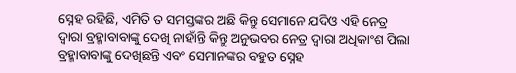ସ୍ନେହ ରହିଛି, ଏମିତି ତ ସମସ୍ତଙ୍କର ଅଛି କିନ୍ତୁ ସେମାନେ ଯଦିଓ ଏହି ନେତ୍ର ଦ୍ୱାରା ବ୍ରହ୍ମାବାବାଙ୍କୁ ଦେଖି ନାହାଁନ୍ତି କିନ୍ତୁ ଅନୁଭବର ନେତ୍ର ଦ୍ୱାରା ଅଧିକାଂଶ ପିଲା ବ୍ରହ୍ମାବାବାଙ୍କୁ ଦେଖିଛନ୍ତି ଏବଂ ସେମାନଙ୍କର ବହୁତ ସ୍ନେହ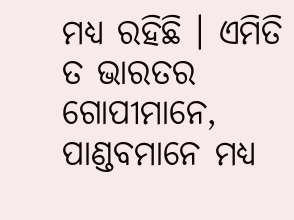ମଧ୍ୟ ରହିଛି । ଏମିତି ତ ଭାରତର ଗୋପୀମାନେ, ପାଣ୍ଡବମାନେ ମଧ୍ୟ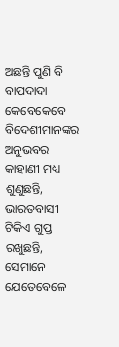ଅଛନ୍ତି ପୁଣି ବି ବାପଦାଦା କେବେକେବେ ବିଦେଶୀମାନଙ୍କର ଅନୁଭବର କାହାଣୀ ମଧ୍ୟ ଶୁଣୁଛନ୍ତି, ଭାରତବାସୀ ଟିକିଏ ଗୁପ୍ତ ରଖୁଛନ୍ତି, ସେମାନେ ଯେତେବେଳେ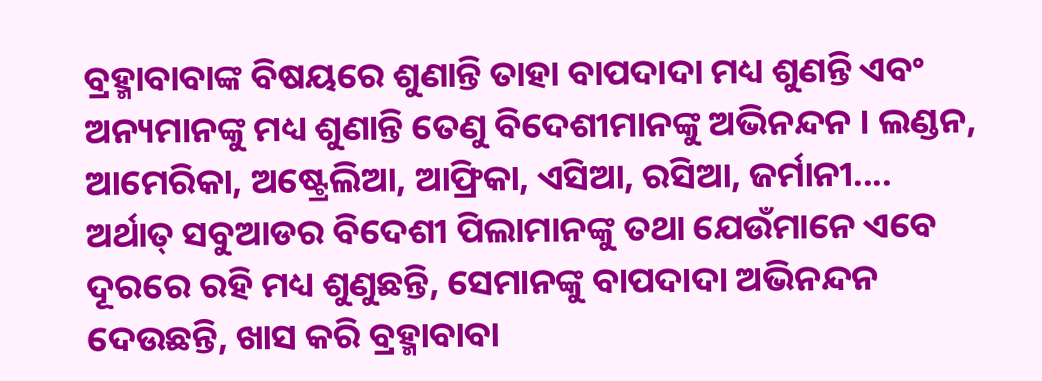ବ୍ରହ୍ମାବାବାଙ୍କ ବିଷୟରେ ଶୁଣାନ୍ତି ତାହା ବାପଦାଦା ମଧ୍ୟ ଶୁଣନ୍ତି ଏବଂ ଅନ୍ୟମାନଙ୍କୁ ମଧ୍ୟ ଶୁଣାନ୍ତି ତେଣୁ ବିଦେଶୀମାନଙ୍କୁ ଅଭିନନ୍ଦନ । ଲଣ୍ଡନ, ଆମେରିକା, ଅଷ୍ଟ୍ରେଲିଆ, ଆଫ୍ରିକା, ଏସିଆ, ରସିଆ, ଜର୍ମାନୀ.... ଅର୍ଥାତ୍ ସବୁଆଡର ବିଦେଶୀ ପିଲାମାନଙ୍କୁ ତଥା ଯେଉଁମାନେ ଏବେ ଦୂରରେ ରହି ମଧ୍ୟ ଶୁଣୁଛନ୍ତି, ସେମାନଙ୍କୁ ବାପଦାଦା ଅଭିନନ୍ଦନ ଦେଉଛନ୍ତି, ଖାସ କରି ବ୍ରହ୍ମାବାବା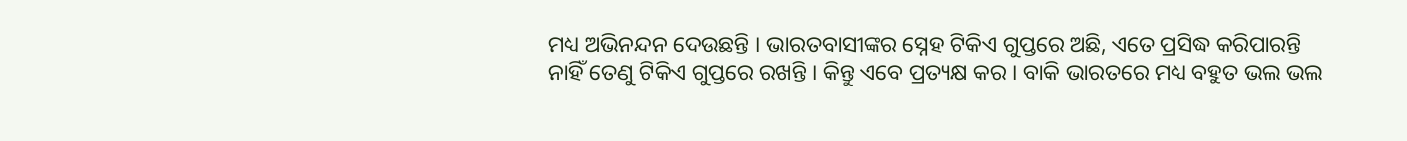ମଧ୍ୟ ଅଭିନନ୍ଦନ ଦେଉଛନ୍ତି । ଭାରତବାସୀଙ୍କର ସ୍ନେହ ଟିକିଏ ଗୁପ୍ତରେ ଅଛି, ଏତେ ପ୍ରସିଦ୍ଧ କରିପାରନ୍ତି ନାହିଁ ତେଣୁ ଟିକିଏ ଗୁପ୍ତରେ ରଖନ୍ତି । କିନ୍ତୁ ଏବେ ପ୍ରତ୍ୟକ୍ଷ କର । ବାକି ଭାରତରେ ମଧ୍ୟ ବହୁତ ଭଲ ଭଲ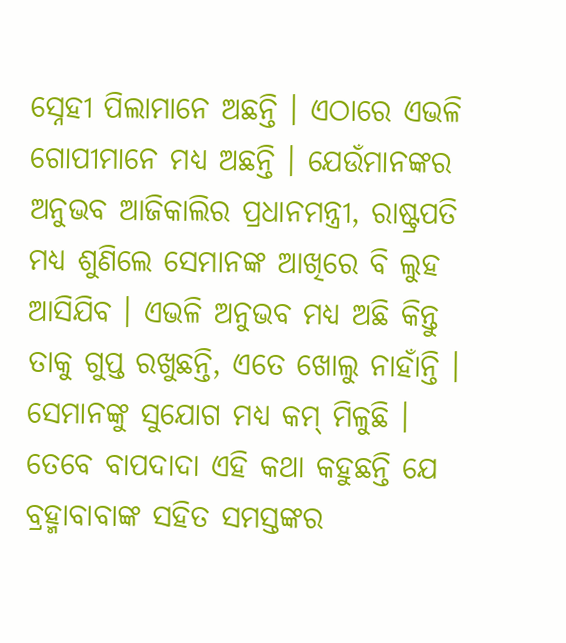ସ୍ନେହୀ ପିଲାମାନେ ଅଛନ୍ତି । ଏଠାରେ ଏଭଳି ଗୋପୀମାନେ ମଧ୍ୟ ଅଛନ୍ତି । ଯେଉଁମାନଙ୍କର ଅନୁଭବ ଆଜିକାଲିର ପ୍ରଧାନମନ୍ତ୍ରୀ, ରାଷ୍ଟ୍ରପତି ମଧ୍ୟ ଶୁଣିଲେ ସେମାନଙ୍କ ଆଖିରେ ବି ଲୁହ ଆସିଯିବ । ଏଭଳି ଅନୁଭବ ମଧ୍ୟ ଅଛି କିନ୍ତୁ ତାକୁ ଗୁପ୍ତ ରଖୁଛନ୍ତି, ଏତେ ଖୋଲୁ ନାହାଁନ୍ତି । ସେମାନଙ୍କୁ ସୁଯୋଗ ମଧ୍ୟ କମ୍ ମିଳୁଛି । ତେବେ ବାପଦାଦା ଏହି କଥା କହୁଛନ୍ତି ଯେ ବ୍ରହ୍ମାବାବାଙ୍କ ସହିତ ସମସ୍ତଙ୍କର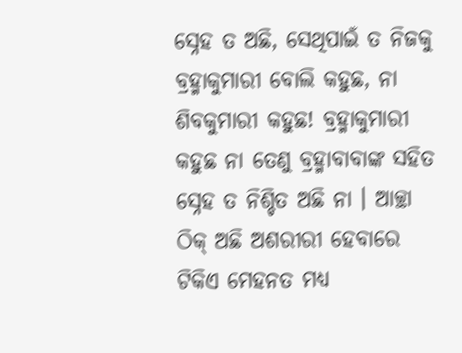ସ୍ନେହ ତ ଅଛି, ସେଥିପାଇଁ ତ ନିଜକୁ ବ୍ରହ୍ମାକୁମାରୀ ବୋଲି କହୁଛ, ନା ଶିବକୁମାରୀ କହୁଛ! ବ୍ରହ୍ମାକୁମାରୀ କହୁଛ ନା ତେଣୁ ବ୍ରହ୍ମାବାବାଙ୍କ ସହିତ ସ୍ନେହ ତ ନିଶ୍ଚିତ ଅଛି ନା । ଆଚ୍ଛା ଠିକ୍ ଅଛି ଅଶରୀରୀ ହେବାରେ ଟିକିଏ ମେହନତ ମଧ୍ୟ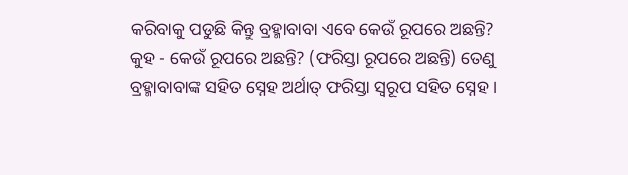କରିବାକୁ ପଡୁଛି କିନ୍ତୁ ବ୍ରହ୍ମାବାବା ଏବେ କେଉଁ ରୂପରେ ଅଛନ୍ତି? କୁହ - କେଉଁ ରୂପରେ ଅଛନ୍ତି? (ଫରିସ୍ତା ରୂପରେ ଅଛନ୍ତି) ତେଣୁ ବ୍ରହ୍ମାବାବାଙ୍କ ସହିତ ସ୍ନେହ ଅର୍ଥାତ୍ ଫରିସ୍ତା ସ୍ୱରୂପ ସହିତ ସ୍ନେହ ।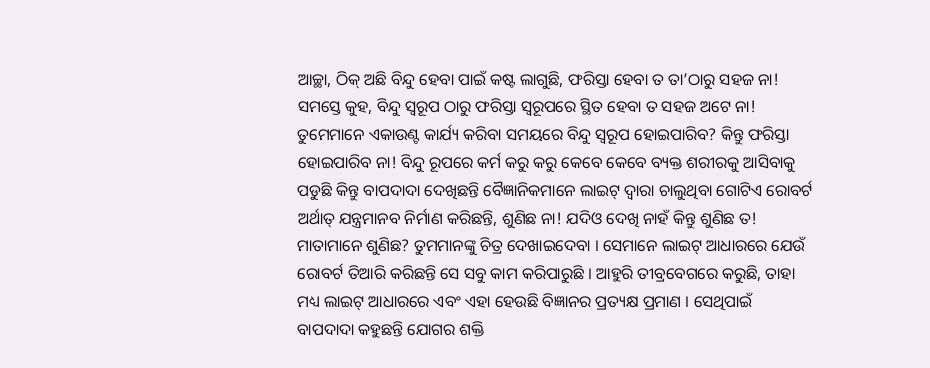ଆଚ୍ଛା, ଠିକ୍ ଅଛି ବିନ୍ଦୁ ହେବା ପାଇଁ କଷ୍ଟ ଲାଗୁଛି, ଫରିସ୍ତା ହେବା ତ ତା’ଠାରୁ ସହଜ ନା! ସମସ୍ତେ କୁହ, ବିନ୍ଦୁ ସ୍ୱରୂପ ଠାରୁ ଫରିସ୍ତା ସ୍ୱରୂପରେ ସ୍ଥିତ ହେବା ତ ସହଜ ଅଟେ ନା! ତୁମେମାନେ ଏକାଉଣ୍ଟ କାର୍ଯ୍ୟ କରିବା ସମୟରେ ବିନ୍ଦୁ ସ୍ୱରୂପ ହୋଇପାରିବ? କିନ୍ତୁ ଫରିସ୍ତା ହୋଇପାରିବ ନା! ବିନ୍ଦୁ ରୂପରେ କର୍ମ କରୁ କରୁ କେବେ କେବେ ବ୍ୟକ୍ତ ଶରୀରକୁ ଆସିବାକୁ ପଡୁଛି କିନ୍ତୁ ବାପଦାଦା ଦେଖିଛନ୍ତି ବୈଜ୍ଞାନିକମାନେ ଲାଇଟ୍ ଦ୍ୱାରା ଚାଲୁଥିବା ଗୋଟିଏ ରୋବର୍ଟ ଅର୍ଥାତ୍ ଯନ୍ତ୍ରମାନବ ନିର୍ମାଣ କରିଛନ୍ତି, ଶୁଣିଛ ନା! ଯଦିଓ ଦେଖି ନାହଁ କିନ୍ତୁ ଶୁଣିଛ ତ! ମାତାମାନେ ଶୁଣିଛ? ତୁମମାନଙ୍କୁ ଚିତ୍ର ଦେଖାଇଦେବା । ସେମାନେ ଲାଇଟ୍ ଆଧାରରେ ଯେଉଁ ରୋବର୍ଟ ତିଆରି କରିଛନ୍ତି ସେ ସବୁ କାମ କରିପାରୁଛି । ଆହୁରି ତୀବ୍ରବେଗରେ କରୁଛି, ତାହା ମଧ୍ୟ ଲାଇଟ୍ ଆଧାରରେ ଏବଂ ଏହା ହେଉଛି ବିଜ୍ଞାନର ପ୍ରତ୍ୟକ୍ଷ ପ୍ରମାଣ । ସେଥିପାଇଁ ବାପଦାଦା କହୁଛନ୍ତି ଯୋଗର ଶକ୍ତି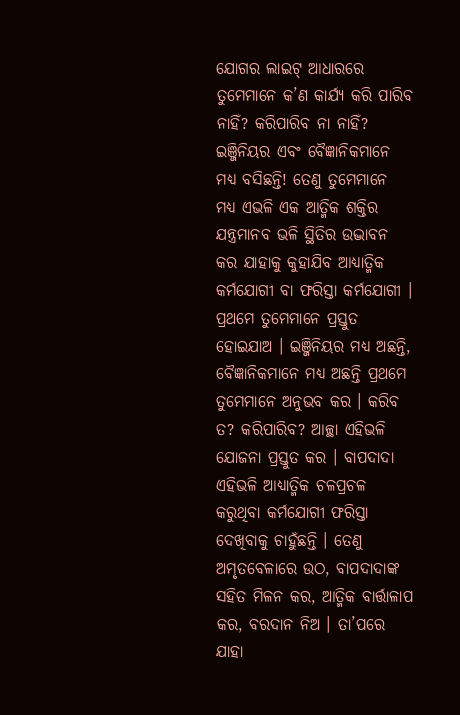ଯୋଗର ଲାଇଟ୍ ଆଧାରରେ ତୁମେମାନେ କ’ଣ କାର୍ଯ୍ୟ କରି ପାରିବ ନାହିଁ? କରିପାରିବ ନା ନାହିଁ? ଇଞ୍ଜିନିୟର ଏବଂ ବୈଜ୍ଞାନିକମାନେ ମଧ୍ୟ ବସିଛନ୍ତି! ତେଣୁ ତୁମେମାନେ ମଧ୍ୟ ଏଭଳି ଏକ ଆତ୍ମିକ ଶକ୍ତିର ଯନ୍ତ୍ରମାନବ ଭଳି ସ୍ଥିତିର ଉଦ୍ଭାବନ କର ଯାହାକୁ କୁହାଯିବ ଆଧ୍ୟାତ୍ମିକ କର୍ମଯୋଗୀ ବା ଫରିସ୍ତା କର୍ମଯୋଗୀ । ପ୍ରଥମେ ତୁମେମାନେ ପ୍ରସ୍ତୁତ ହୋଇଯାଅ । ଇଞ୍ଜିନିୟର ମଧ୍ୟ ଅଛନ୍ତି, ବୈଜ୍ଞାନିକମାନେ ମଧ୍ୟ ଅଛନ୍ତି ପ୍ରଥମେ ତୁମେମାନେ ଅନୁଭବ କର । କରିବ ତ? କରିପାରିବ? ଆଚ୍ଛା ଏହିଭଳି ଯୋଜନା ପ୍ରସ୍ତୁତ କର । ବାପଦାଦା ଏହିଭଳି ଆଧ୍ୟାତ୍ମିକ ଚଳପ୍ରଚଳ କରୁଥିବା କର୍ମଯୋଗୀ ଫରିସ୍ତା ଦେଖିବାକୁ ଚାହୁଁଛନ୍ତି । ତେଣୁ ଅମୃତବେଳାରେ ଉଠ, ବାପଦାଦାଙ୍କ ସହିତ ମିଳନ କର, ଆତ୍ମିକ ବାର୍ତ୍ତାଳାପ କର, ବରଦାନ ନିଅ । ତା’ପରେ ଯାହା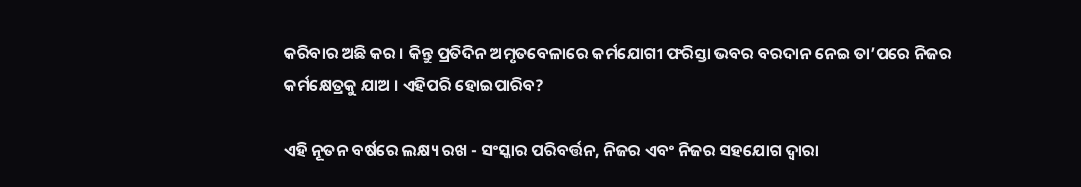କରିବାର ଅଛି କର । କିନ୍ତୁ ପ୍ରତିଦିନ ଅମୃତବେଳାରେ କର୍ମଯୋଗୀ ଫରିସ୍ତା ଭବର ବରଦାନ ନେଇ ତା’ପରେ ନିଜର କର୍ମକ୍ଷେତ୍ରକୁ ଯାଅ । ଏହିପରି ହୋଇପାରିବ?

ଏହି ନୂତନ ବର୍ଷରେ ଲକ୍ଷ୍ୟ ରଖ - ସଂସ୍କାର ପରିବର୍ତ୍ତନ, ନିଜର ଏବଂ ନିଜର ସହଯୋଗ ଦ୍ୱାରା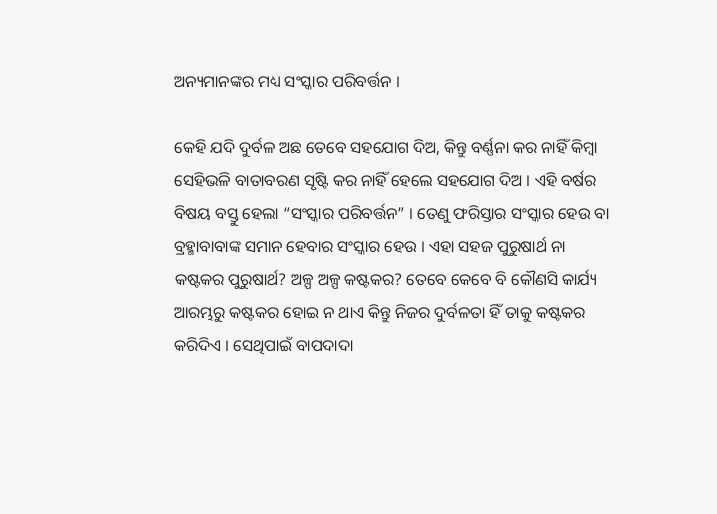ଅନ୍ୟମାନଙ୍କର ମଧ୍ୟ ସଂସ୍କାର ପରିବର୍ତ୍ତନ ।

କେହି ଯଦି ଦୁର୍ବଳ ଅଛ ତେବେ ସହଯୋଗ ଦିଅ, କିନ୍ତୁ ବର୍ଣ୍ଣନା କର ନାହିଁ କିମ୍ବା ସେହିଭଳି ବାତାବରଣ ସୃଷ୍ଟି କର ନାହିଁ ହେଲେ ସହଯୋଗ ଦିଅ । ଏହି ବର୍ଷର ବିଷୟ ବସ୍ତୁ ହେଲା “ସଂସ୍କାର ପରିବର୍ତ୍ତନ” । ତେଣୁ ଫରିସ୍ତାର ସଂସ୍କାର ହେଉ ବା ବ୍ରହ୍ମାବାବାଙ୍କ ସମାନ ହେବାର ସଂସ୍କାର ହେଉ । ଏହା ସହଜ ପୁରୁଷାର୍ଥ ନା କଷ୍ଟକର ପୁରୁଷାର୍ଥ? ଅଳ୍ପ ଅଳ୍ପ କଷ୍ଟକର? ତେବେ କେବେ ବି କୌଣସି କାର୍ଯ୍ୟ ଆରମ୍ଭରୁ କଷ୍ଟକର ହୋଇ ନ ଥାଏ କିନ୍ତୁ ନିଜର ଦୁର୍ବଳତା ହିଁ ତାକୁ କଷ୍ଟକର କରିଦିଏ । ସେଥିପାଇଁ ବାପଦାଦା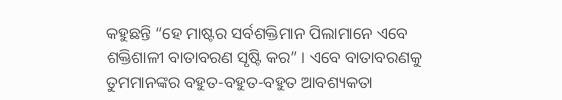କହୁଛନ୍ତି “ହେ ମାଷ୍ଟର ସର୍ବଶକ୍ତିମାନ ପିଲାମାନେ ଏବେ ଶକ୍ତିଶାଳୀ ବାତାବରଣ ସୃଷ୍ଟି କର” । ଏବେ ବାତାବରଣକୁ ତୁମମାନଙ୍କର ବହୁତ-ବହୁତ-ବହୁତ ଆବଶ୍ୟକତା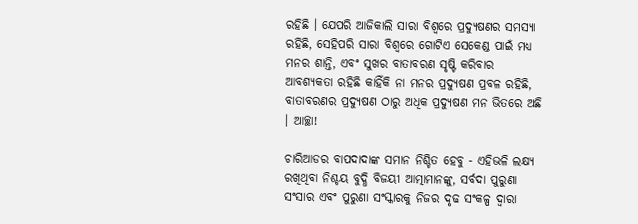ରହିଛି । ଯେପରି ଆଜିକାଲି ସାରା ବିଶ୍ୱରେ ପ୍ରଦ୍ୟୁଷଣର ସମସ୍ୟା ରହିଛି, ସେହିପରି ସାରା ବିଶ୍ୱରେ ଗୋଟିଏ ସେକେଣ୍ଡ ପାଇଁ ମଧ୍ୟ ମନର ଶାନ୍ତି, ଏବଂ ସୁଖର ବାତାବରଣ ସୃଷ୍ଟି କରିବାର ଆବଶ୍ୟକତା ରହିଛି କାହିଁକି ନା ମନର ପ୍ରଦ୍ୟୁଷଣ ପ୍ରବଳ ରହିଛି, ବାତାବରଣର ପ୍ରଦ୍ୟୁଷଣ ଠାରୁ ଅଧିକ ପ୍ରଦ୍ୟୁଷଣ ମନ ଭିତରେ ଅଛି । ଆଚ୍ଛା!

ଚାରିଆଡର ବାପଦାଦାଙ୍କ ସମାନ ନିଶ୍ଚିତ ହେବୁ - ଏହିଭଳି ଲକ୍ଷ୍ୟ ରଖିଥିବା ନିଶ୍ଚୟ ବୁଦ୍ଧି ବିଜୟୀ ଆତ୍ମାମାନଙ୍କୁ, ସର୍ବଦା ପୁରୁଣା ସଂସାର ଏବଂ ପୁରୁଣା ସଂସ୍କାରକୁ ନିଜର ଦୃଢ ସଂକଳ୍ପ ଦ୍ୱାରା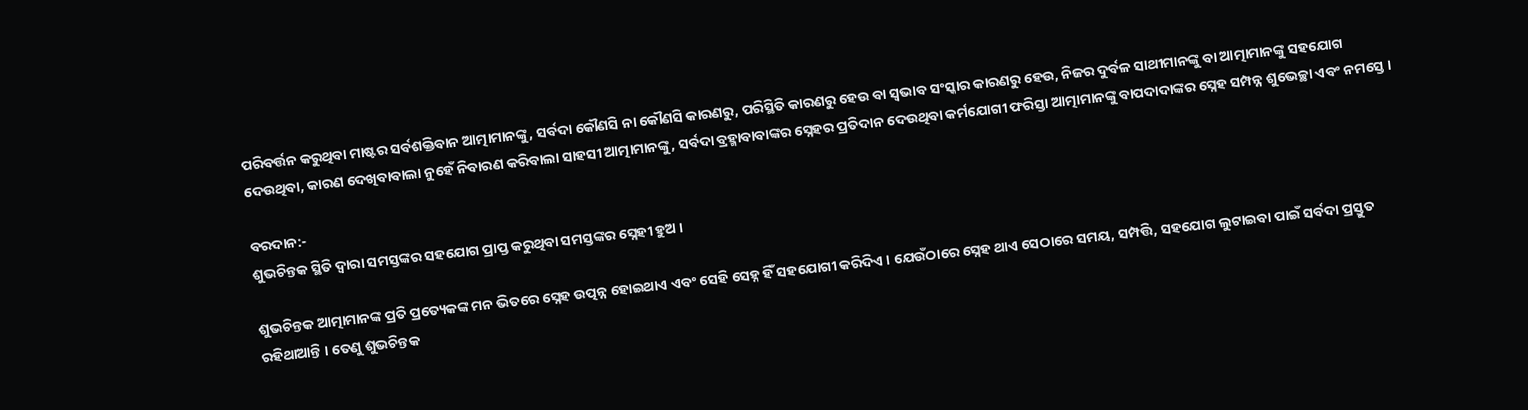ପରିବର୍ତ୍ତନ କରୁଥିବା ମାଷ୍ଟର ସର୍ବଶକ୍ତିବାନ ଆତ୍ମାମାନଙ୍କୁ, ସର୍ବଦା କୌଣସି ନା କୌଣସି କାରଣରୁ, ପରିସ୍ଥିତି କାରଣରୁ ହେଉ ବା ସ୍ୱଭାବ ସଂସ୍କାର କାରଣରୁ ହେଉ, ନିଜର ଦୁର୍ବଳ ସାଥୀମାନଙ୍କୁ ବା ଆତ୍ମାମାନଙ୍କୁ ସହଯୋଗ ଦେଉଥିବା, କାରଣ ଦେଖିବାବାଲା ନୁହେଁ ନିବାରଣ କରିବାଲା ସାହସୀ ଆତ୍ମାମାନଙ୍କୁ, ସର୍ବଦା ବ୍ରହ୍ମାବାବାଙ୍କର ସ୍ନେହର ପ୍ରତିଦାନ ଦେଉଥିବା କର୍ମଯୋଗୀ ଫରିସ୍ତା ଆତ୍ମାମାନଙ୍କୁ ବାପଦାଦାଙ୍କର ସ୍ନେହ ସମ୍ପନ୍ନ ଶୁଭେଚ୍ଛା ଏବଂ ନମସ୍ତେ ।

ବରଦାନ:-
ଶୁଭଚିନ୍ତକ ସ୍ଥିତି ଦ୍ୱାରା ସମସ୍ତଙ୍କର ସହଯୋଗ ପ୍ରାପ୍ତ କରୁଥିବା ସମସ୍ତଙ୍କର ସ୍ନେହୀ ହୁଅ ।

ଶୁଭଚିନ୍ତକ ଆତ୍ମାମାନଙ୍କ ପ୍ରତି ପ୍ରତ୍ୟେକଙ୍କ ମନ ଭିତରେ ସ୍ନେହ ଉତ୍ପନ୍ନ ହୋଇଥାଏ ଏବଂ ସେହି ସେହ୍ନ ହିଁ ସହଯୋଗୀ କରିଦିଏ । ଯେଉଁଠାରେ ସ୍ନେହ ଥାଏ ସେଠାରେ ସମୟ, ସମ୍ପତ୍ତି, ସହଯୋଗ ଲୁଟାଇବା ପାଇଁ ସର୍ବଦା ପ୍ରସ୍ତୁତ ରହିଥାଆନ୍ତି । ତେଣୁ ଶୁଭଚିନ୍ତକ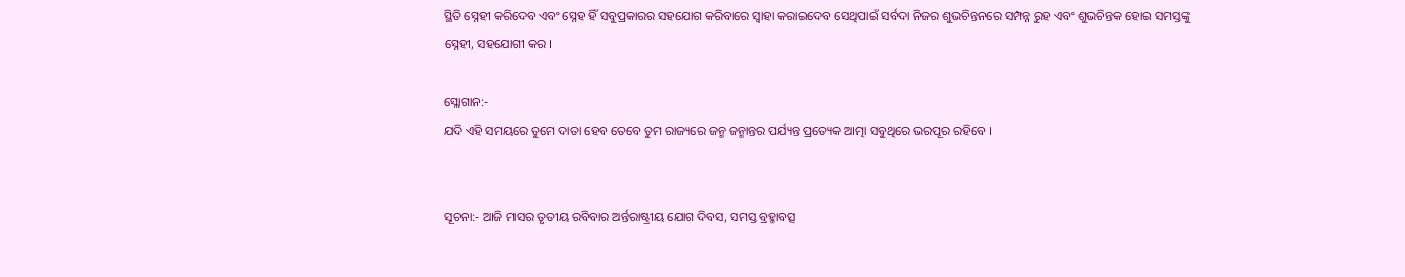ସ୍ଥିତି ସ୍ନେହୀ କରିଦେବ ଏବଂ ସ୍ନେହ ହିଁ ସବୁପ୍ରକାରର ସହଯୋଗ କରିବାରେ ସ୍ୱାହା କରାଇଦେବ ସେଥିପାଇଁ ସର୍ବଦା ନିଜର ଶୁଭଚିନ୍ତନରେ ସମ୍ପନ୍ନ ରୁହ ଏବଂ ଶୁଭଚିନ୍ତକ ହୋଇ ସମସ୍ତଙ୍କୁ ସ୍ନେହୀ, ସହଯୋଗୀ କର ।

ସ୍ଲୋଗାନ:-
ଯଦି ଏହି ସମୟରେ ତୁମେ ଦାତା ହେବ ତେବେ ତୁମ ରାଜ୍ୟରେ ଜନ୍ମ ଜନ୍ମାନ୍ତର ପର୍ଯ୍ୟନ୍ତ ପ୍ରତ୍ୟେକ ଆତ୍ମା ସବୁଥିରେ ଭରପୂର ରହିବେ ।


ସୂଚନା:- ଆଜି ମାସର ତୃତୀୟ ରବିବାର ଅର୍ନ୍ତରାଷ୍ଟ୍ରୀୟ ଯୋଗ ଦିବସ, ସମସ୍ତ ବ୍ରହ୍ମାବତ୍ସ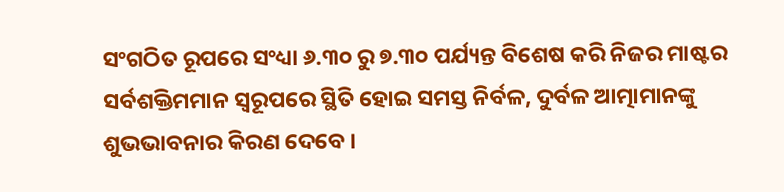ସଂଗଠିତ ରୂପରେ ସଂଧ୍ୟା ୬.୩୦ ରୁ ୭.୩୦ ପର୍ଯ୍ୟନ୍ତ ବିଶେଷ କରି ନିଜର ମାଷ୍ଟର ସର୍ବଶକ୍ତିମମାନ ସ୍ୱରୂପରେ ସ୍ଥିତି ହୋଇ ସମସ୍ତ ନିର୍ବଳ, ଦୁର୍ବଳ ଆତ୍ମାମାନଙ୍କୁ ଶୁଭଭାବନାର କିରଣ ଦେବେ ।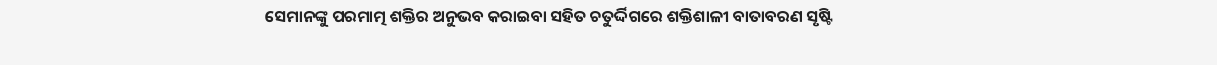ସେମାନଙ୍କୁ ପରମାତ୍ମ ଶକ୍ତିର ଅନୁଭବ କରାଇବା ସହିତ ଚତୁର୍ଦ୍ଦିଗରେ ଶକ୍ତିଶାଳୀ ବାତାବରଣ ସୃଷ୍ଟି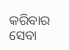କରିବାର ସେବା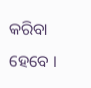କରିବା ହେବେ ।